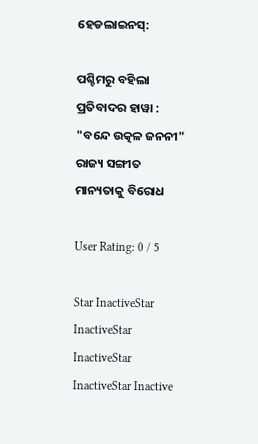ହେଡଲାଇନସ୍:

ପଶ୍ଚିମରୁ ବହିଲା ପ୍ରତିବାଦର ହାୱା : "ବନ୍ଦେ ଉତ୍କଳ ଜନନୀ"  ରାଜ୍ୟ ସଙ୍ଗୀତ ମାନ୍ୟତାକୁ ବିରୋଧ

User Rating: 0 / 5

Star InactiveStar InactiveStar InactiveStar InactiveStar Inactive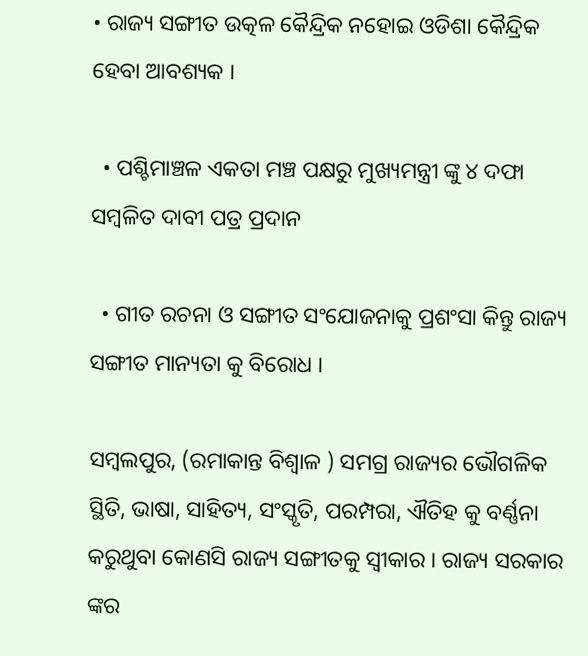• ରାଜ୍ୟ ସଙ୍ଗୀତ ଉତ୍କଳ କୈନ୍ଦ୍ରିକ ନହୋଇ ଓଡିଶା କୈନ୍ଦ୍ରିକ ହେବା ଆବଶ୍ୟକ ।

  • ପଶ୍ଚିମାଞ୍ଚଳ ଏକତା ମଞ୍ଚ ପକ୍ଷରୁ ମୁଖ୍ୟମନ୍ତ୍ରୀ ଙ୍କୁ ୪ ଦଫା ସମ୍ବଳିତ ଦାବୀ ପତ୍ର ପ୍ରଦାନ

  • ଗୀତ ରଚନା ଓ ସଙ୍ଗୀତ ସଂଯୋଜନାକୁ ପ୍ରଶଂସା କିନ୍ତୁ ରାଜ୍ୟ ସଙ୍ଗୀତ ମାନ୍ୟତା କୁ ବିରୋଧ ।

ସମ୍ବଲପୁର, (ରମାକାନ୍ତ ବିଶ୍ବାଳ ) ସମଗ୍ର ରାଜ୍ୟର ଭୌଗଳିକ ସ୍ଥିତି, ଭାଷା, ସାହିତ୍ୟ, ସଂସ୍କୃତି, ପରମ୍ପରା, ଐତିହ କୁ ବର୍ଣ୍ଣନା କରୁଥୁବା କୋଣସି ରାଜ୍ୟ ସଙ୍ଗୀତକୁ ସ୍ୱୀକାର । ରାଜ୍ୟ ସରକାର ଙ୍କର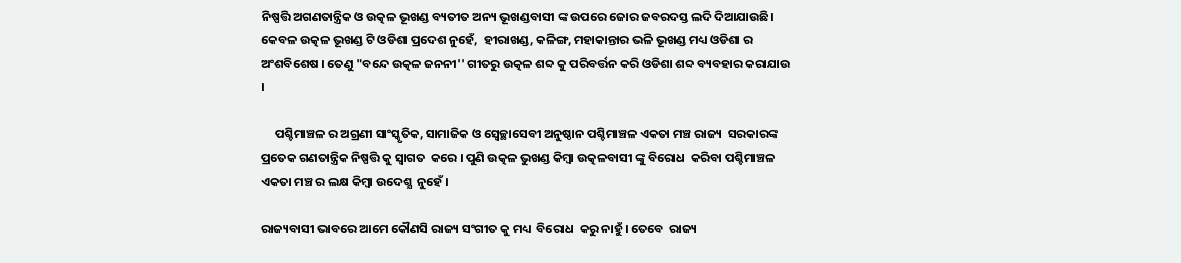ନିଷ୍ପତ୍ତି ଅଗଣତାନ୍ତ୍ରିକ ଓ ଉତ୍କଳ ଭୂଖଣ୍ଡ ବ୍ୟତୀତ ଅନ୍ୟ ଭୂଖଣ୍ଡବାସୀ ଙ୍କ ଉପରେ ଜୋର ଜବରଦସ୍ତ ଲଦି ଦିଆଯାଉଛି।  କେବଳ ଉତ୍କଳ ଭୂଖଣ୍ଡ ଟି ଓଡିଶା ପ୍ରଦେଶ ନୁହେଁ,  ହୀରାଖଣ୍ଡ, କଳିଙ୍ଗ, ମହାକାନ୍ତାର ଭଳି ଭୂଖଣ୍ଡ ମଧ୍ୟ ଓଡିଶା ର ଅଂଶବିଶେଷ । ତେଣୁ "ବନ୍ଦେ ଉତ୍କଳ ଜନନୀ'' ଗୀତରୁ ଉତ୍କଳ ଶବ୍ଦ କୁ ପରିବର୍ତ୍ତନ କରି ଓଡିଶା ଶବ୍ଦ ବ୍ୟବହାର କରାଯାଉ ।

     ପଶ୍ଚିମାଞ୍ଚଳ ର ଅଗ୍ରଣୀ ସାଂସ୍କୃତିକ, ସାମାଜିକ ଓ ସ୍ବେଚ୍ଛାସେବୀ ଅନୁଷ୍ଠାନ ପଶ୍ଚିମାଞ୍ଚଳ ଏକତା ମଞ୍ଚ ରାଜ୍ୟ  ସରକାରଙ୍କ ପ୍ରତେକ ଗଣତାନ୍ତ୍ରିକ ନିଷ୍ପତ୍ତି କୁ ସ୍ବାଗତ  କରେ । ପୁଣି ଉତ୍କଳ ଭୁଖଣ୍ଡ କିମ୍ବା ଉତ୍କଳବାସୀ ଙ୍କୁ ବିରୋଧ  କରିବା ପଶ୍ଚିମାଞ୍ଚଳ ଏକତା ମଞ୍ଚ ର ଲକ୍ଷ କିମ୍ବା ଉଦେଶ୍ଯ  ନୁହେଁ ।

ରାଜ୍ୟବାସୀ ଭାବରେ ଆମେ କୌଣସି ରାଜ୍ୟ ସଂଗୀତ କୁ ମଧ୍ୟ  ବିରୋଧ  କରୁ ନାହୁଁ । ତେବେ  ରାଜ୍ୟ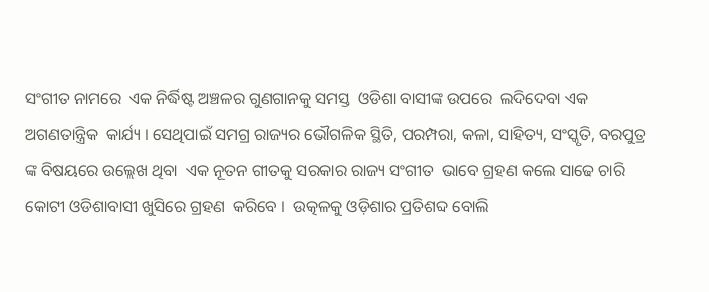ସଂଗୀତ ନାମରେ  ଏକ ନିର୍ଦ୍ଧିଷ୍ଟ ଅଞ୍ଚଳର ଗୁଣଗାନକୁ ସମସ୍ତ  ଓଡିଶା ବାସୀଙ୍କ ଉପରେ  ଲଦିଦେବା ଏକ ଅଗଣତାନ୍ତ୍ରିକ  କାର୍ଯ୍ୟ । ସେଥିପାଇଁ ସମଗ୍ର ରାଜ୍ୟର ଭୌଗଳିକ ସ୍ଥିତି, ପରମ୍ପରା, କଳା, ସାହିତ୍ୟ, ସଂସ୍କୃତି, ବରପୁତ୍ର ଙ୍କ ବିଷୟରେ ଉଲ୍ଲେଖ ଥିବା  ଏକ ନୂତନ ଗୀତକୁ ସରକାର ରାଜ୍ୟ ସଂଗୀତ  ଭାବେ ଗ୍ରହଣ କଲେ ସାଢେ ଚାରି କୋଟୀ ଓଡିଶାବାସୀ ଖୁସିରେ ଗ୍ରହଣ  କରିବେ ।  ଉତ୍କଳକୁ ଓଡ଼ିଶାର ପ୍ରତିଶବ୍ଦ ବୋଲି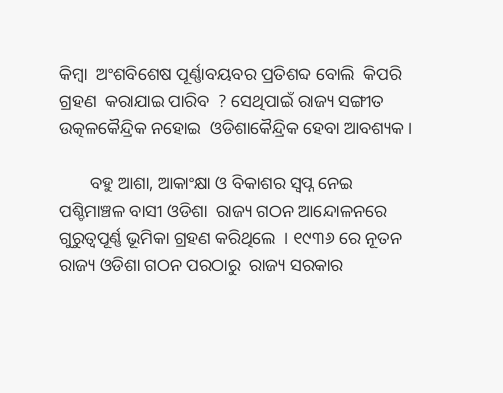କିମ୍ବା  ଅଂଶବିଶେଷ ପୂର୍ଣ୍ଣାବୟବର ପ୍ରତିଶବ୍ଦ ବୋଲି  କିପରି ଗ୍ରହଣ  କରାଯାଇ ପାରିବ  ? ସେଥିପାଇଁ ରାଜ୍ୟ ସଙ୍ଗୀତ ଉତ୍କଳକୈନ୍ଦ୍ରିକ ନହୋଇ  ଓଡିଶାକୈନ୍ଦ୍ରିକ ହେବା ଆବଶ୍ୟକ ।

       ବହୁ ଆଶା, ଆକାଂକ୍ଷା ଓ ବିକାଶର ସ୍ୱପ୍ନ ନେଇ ପଶ୍ଚିମାଞ୍ଚଳ ବାସୀ ଓଡିଶା  ରାଜ୍ୟ ଗଠନ ଆନ୍ଦୋଳନରେ ଗୁରୁତ୍ୱପୂର୍ଣ୍ଣ ଭୂମିକା ଗ୍ରହଣ କରିଥିଲେ  । ୧୯୩୬ ରେ ନୂତନ ରାଜ୍ୟ ଓଡିଶା ଗଠନ ପରଠାରୁ  ରାଜ୍ୟ ସରକାର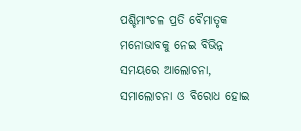ପଶ୍ଚିମାଂଚଳ ପ୍ରତି ବୈମାତୃକ ମନୋଭାବକୁ ନେଇ ବିଭିନ୍ନ ସମୟରେ ଆଲୋଚନା, ସମାଲୋଚନା ଓ ବିରୋଧ ହୋଇ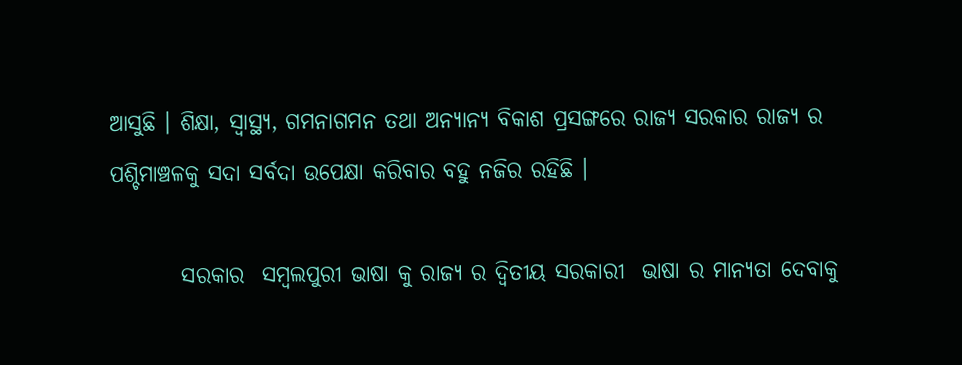ଆସୁଛି । ଶିକ୍ଷା, ସ୍ୱାସ୍ଥ୍ୟ, ଗମନାଗମନ ତଥା ଅନ୍ୟାନ୍ୟ ବିକାଶ ପ୍ରସଙ୍ଗରେ ରାଜ୍ୟ ସରକାର ରାଜ୍ୟ ର ପଶ୍ଚିମାଞ୍ଚଳକୁ ସଦା ସର୍ବଦା ଉପେକ୍ଷା କରିବାର ବହୁ ନଜିର ରହିଛି ।

        ସରକାର  ସମ୍ବଲପୁରୀ ଭାଷା କୁ ରାଜ୍ୟ ର ଦ୍ବିତୀୟ ସରକାରୀ  ଭାଷା ର ମାନ୍ୟତା ଦେବାକୁ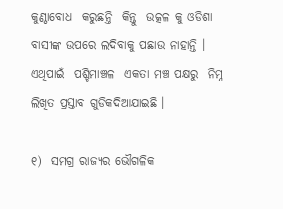କୁଣ୍ଠାବୋଧ  କରୁଛନ୍ତି  କିନ୍ତୁ  ଉତ୍କଳ କୁ ଓଡିଶା ବାସୀଙ୍କ ଉପରେ ଲଦିବାକୁ ପଛାଉ ନାହାନ୍ତି । ଏଥିପାଇଁ  ପଶ୍ଚିମାଞ୍ଚଳ  ଏକତା ମଞ୍ଚ ପକ୍ଷରୁ  ନିମ୍ନ   ଲିଖିତ ପ୍ରସ୍ତାବ ଗୁଡିକଦିଆଯାଇଛି ।

୧)  ସମଗ୍ର ରାଜ୍ୟର ଭୌଗଳିକ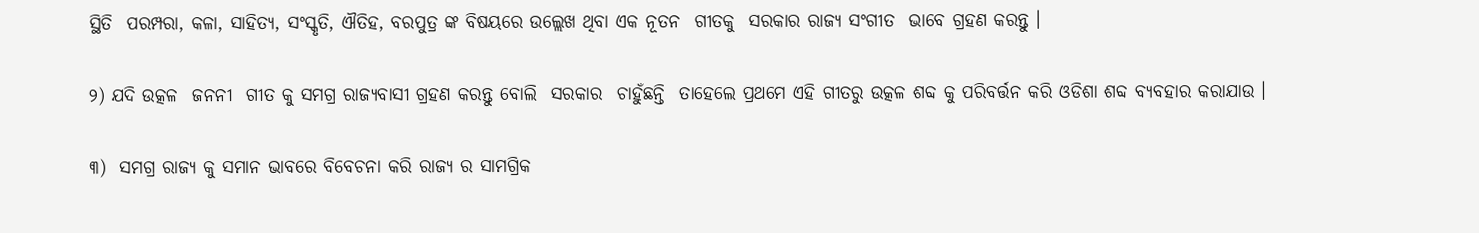ସ୍ଥିତି  ପରମ୍ପରା, କଳା, ସାହିତ୍ୟ, ସଂସ୍କୃତି, ଐତିହ, ବରପୁତ୍ର ଙ୍କ ବିଷୟରେ ଉଲ୍ଲେଖ ଥିବା ଏକ ନୂତନ  ଗୀତକୁ  ସରକାର ରାଜ୍ୟ ସଂଗୀତ  ଭାବେ ଗ୍ରହଣ କରନ୍ତୁ ।

୨) ଯଦି ଉତ୍କଳ  ଜନନୀ  ଗୀତ କୁ ସମଗ୍ର ରାଜ୍ୟବାସୀ ଗ୍ରହଣ କରନ୍ତୁ ବୋଲି  ସରକାର  ଚାହୁଁଛନ୍ତି  ତାହେଲେ ପ୍ରଥମେ ଏହି ଗୀତରୁ ଉତ୍କଳ ଶବ୍ଦ କୁ ପରିବର୍ତ୍ତନ କରି ଓଡିଶା ଶବ୍ଦ ବ୍ୟବହାର କରାଯାଉ ।

୩)  ସମଗ୍ର ରାଜ୍ୟ କୁ ସମାନ ଭାବରେ ବିବେଚନା କରି ରାଜ୍ୟ ର ସାମଗ୍ରିକ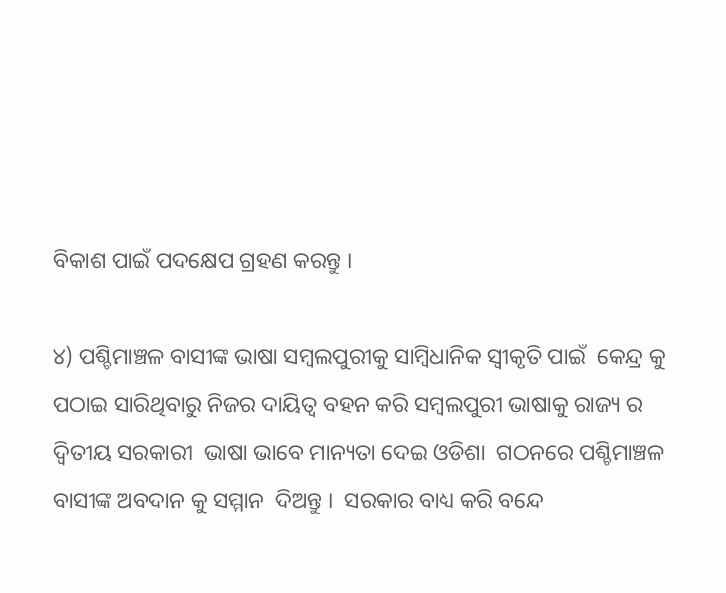ବିକାଶ ପାଇଁ ପଦକ୍ଷେପ ଗ୍ରହଣ କରନ୍ତୁ ।

୪) ପଶ୍ଚିମାଞ୍ଚଳ ବାସୀଙ୍କ ଭାଷା ସମ୍ବଲପୁରୀକୁ ସାମ୍ବିଧାନିକ ସ୍ବୀକୃତି ପାଇଁ  କେନ୍ଦ୍ର କୁ ପଠାଇ ସାରିଥିବାରୁ ନିଜର ଦାୟିତ୍ବ ବହନ କରି ସମ୍ବଲପୁରୀ ଭାଷାକୁ ରାଜ୍ୟ ର ଦ୍ବିତୀୟ ସରକାରୀ  ଭାଷା ଭାବେ ମାନ୍ୟତା ଦେଇ ଓଡିଶା  ଗଠନରେ ପଶ୍ଚିମାଞ୍ଚଳ ବାସୀଙ୍କ ଅବଦାନ କୁ ସମ୍ମାନ  ଦିଅନ୍ତୁ ।  ସରକାର ବାଧ୍ୟ କରି ବନ୍ଦେ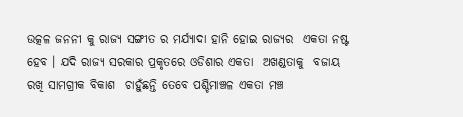ଉତ୍କଳ ଜନନୀ କୁ ରାଜ୍ୟ ସଙ୍ଗୀତ ର ମର୍ଯ୍ୟାଦା ହାନି ହୋଇ ରାଜ୍ୟର  ଏକତା ନଷ୍ଟ  ହେବ । ଯଦି ରାଜ୍ୟ ସରକାର ପ୍ରକୃତରେ ଓଡିଶାର ଏକତା  ଅଖଣ୍ଡତାକୁ  ବଜାୟ  ରଖି ସାମଗ୍ରୀକ ବିକାଶ  ଚାହୁଁଛନ୍ତି ତେବେ ପଶ୍ଚିମାଞ୍ଚଳ ଏକତା ମଞ୍ଚ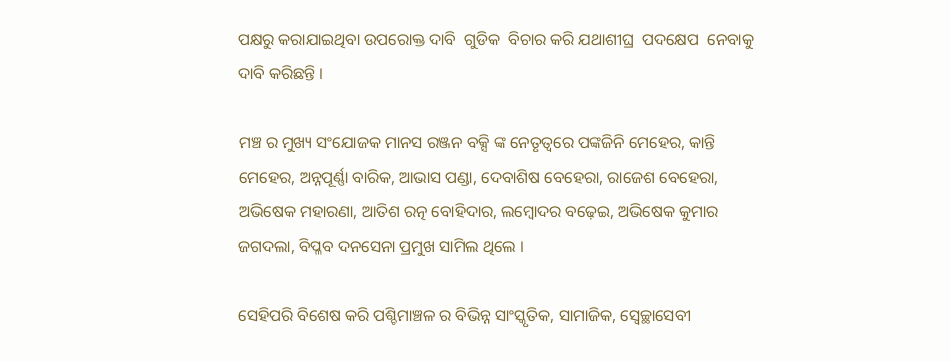ପକ୍ଷରୁ କରାଯାଇଥିବା ଉପରୋକ୍ତ ଦାବି  ଗୁଡିକ  ବିଚାର କରି ଯଥାଶୀଘ୍ର  ପଦକ୍ଷେପ  ନେବାକୁ  ଦାବି କରିଛନ୍ତି ।

ମଞ୍ଚ ର ମୁଖ୍ୟ ସଂଯୋଜକ ମାନସ ରଞ୍ଜନ ବକ୍ସି ଙ୍କ ନେତୃତ୍ୱରେ ପଙ୍କଜିନି ମେହେର, କାନ୍ତି ମେହେର, ଅନ୍ନପୂର୍ଣ୍ଣା ବାରିକ, ଆଭାସ ପଣ୍ଡା, ଦେବାଶିଷ ବେହେରା, ରାଜେଶ ବେହେରା, ଅଭିଷେକ ମହାରଣା, ଆତିଶ ରତ୍ନ ବୋହିଦାର, ଲମ୍ବୋଦର ବଢ଼େଇ, ଅଭିଷେକ କୁମାର ଜଗଦଲା, ବିପ୍ଳବ ଦନସେନା ପ୍ରମୁଖ ସାମିଲ ଥିଲେ ।

ସେହିପରି ବିଶେଷ କରି ପଶ୍ଚିମାଞ୍ଚଳ ର ବିଭିନ୍ନ ସାଂସ୍କୃତିକ, ସାମାଜିକ, ସ୍ୱେଚ୍ଛାସେବୀ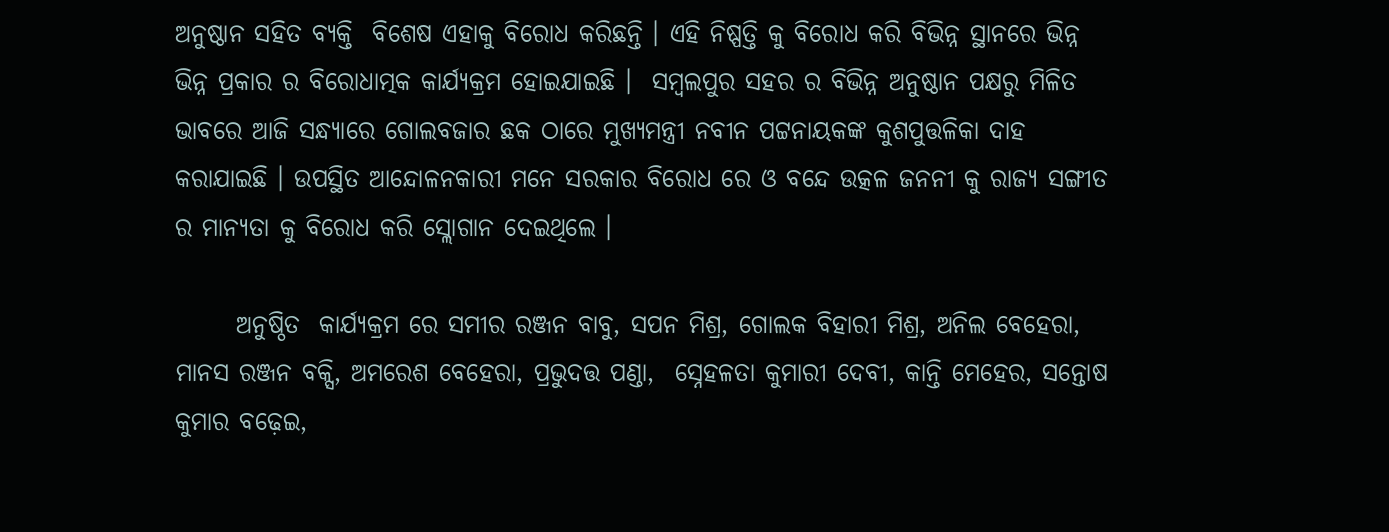ଅନୁଷ୍ଠାନ ସହିତ ବ୍ୟକ୍ତି  ବିଶେଷ ଏହାକୁ ବିରୋଧ କରିଛନ୍ତି । ଏହି ନିଷ୍ପତ୍ତି କୁ ବିରୋଧ କରି ବିଭିନ୍ନ ସ୍ଥାନରେ ଭିନ୍ନ ଭିନ୍ନ ପ୍ରକାର ର ବିରୋଧାତ୍ମକ କାର୍ଯ୍ୟକ୍ରମ ହୋଇଯାଇଛି ।  ସମ୍ବଲପୁର ସହର ର ବିଭିନ୍ନ ଅନୁଷ୍ଠାନ ପକ୍ଷରୁ ମିଳିତ ଭାବରେ ଆଜି ସନ୍ଧ୍ୟାରେ ଗୋଲବଜାର ଛକ ଠାରେ ମୁଖ୍ୟମନ୍ତ୍ରୀ ନବୀନ ପଟ୍ଟନାୟକଙ୍କ କୁଶପୁତ୍ତଳିକା ଦାହ କରାଯାଇଛି । ଉପସ୍ଥିତ ଆନ୍ଦୋଳନକାରୀ ମନେ ସରକାର ବିରୋଧ ରେ ଓ ବନ୍ଦେ ଉତ୍କଳ ଜନନୀ କୁ ରାଜ୍ୟ ସଙ୍ଗୀତ ର ମାନ୍ୟତା କୁ ବିରୋଧ କରି ସ୍ଲୋଗାନ ଦେଇଥିଲେ ।

      ଅନୁଷ୍ଠିତ  କାର୍ଯ୍ୟକ୍ରମ ରେ ସମୀର ରଞ୍ଜନ ବାବୁ, ସପନ ମିଶ୍ର, ଗୋଲକ ବିହାରୀ ମିଶ୍ର, ଅନିଲ ବେହେରା, ମାନସ ରଞ୍ଜନ ବକ୍ସି, ଅମରେଶ ବେହେରା, ପ୍ରଭୁଦତ୍ତ ପଣ୍ଡା,  ସ୍ନେହଳତା କୁମାରୀ ଦେବୀ, କାନ୍ତି ମେହେର, ସନ୍ତୋଷ କୁମାର ବଢ଼େଇ,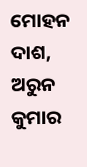ମୋହନ ଦାଶ, ଅରୁନ କୁମାର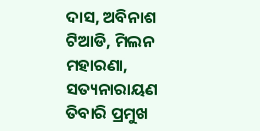ଦାସ, ଅବିନାଶ ଟିଆଡି, ମିଲନ ମହାରଣା, ସତ୍ୟନାରାୟଣ ତିବାରି ପ୍ରମୁଖ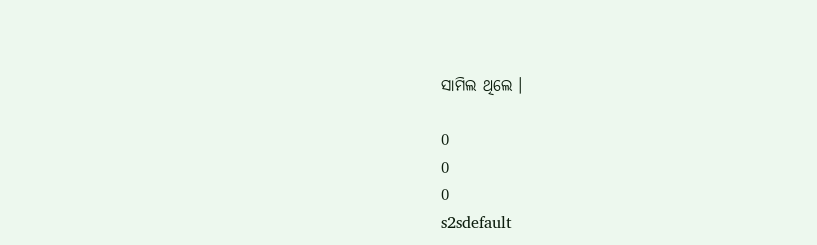ସାମିଲ ଥିଲେ ।

0
0
0
s2sdefault